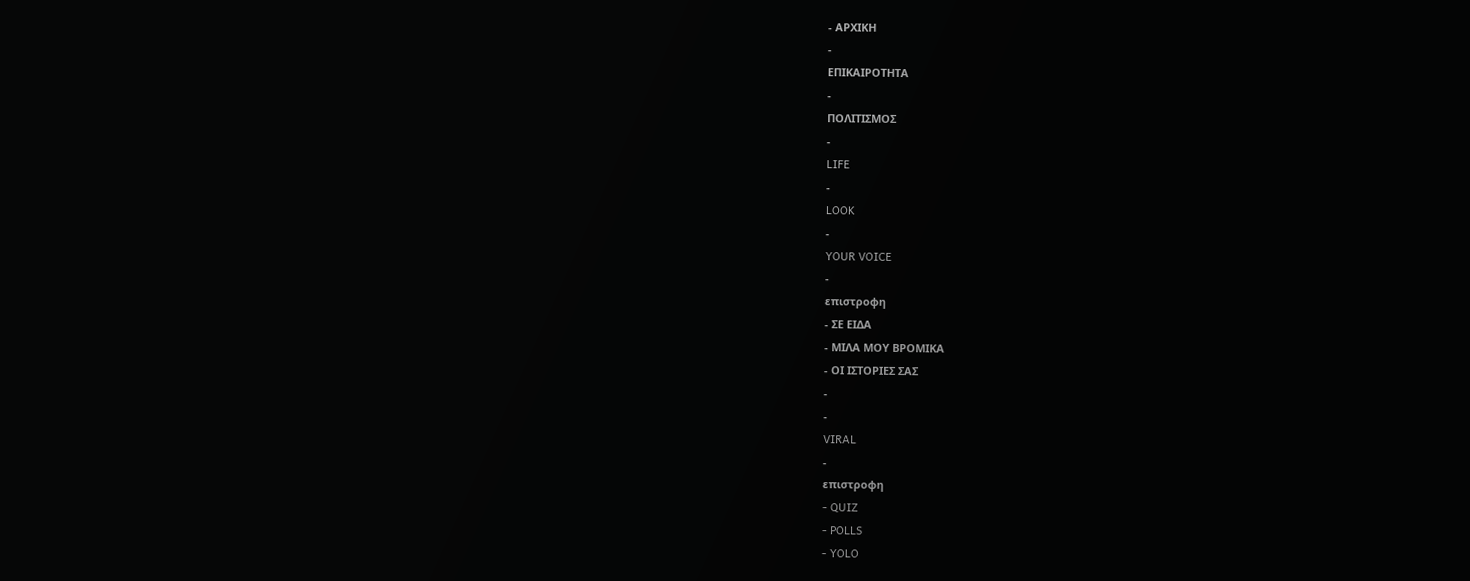- ΑΡΧΙΚΗ
-
ΕΠΙΚΑΙΡΟΤΗΤΑ
-
ΠΟΛΙΤΙΣΜΟΣ
-
LIFE
-
LOOK
-
YOUR VOICE
-
επιστροφη
- ΣΕ ΕΙΔΑ
- ΜΙΛΑ ΜΟΥ ΒΡΟΜΙΚΑ
- ΟΙ ΙΣΤΟΡΙΕΣ ΣΑΣ
-
-
VIRAL
-
επιστροφη
- QUIZ
- POLLS
- YOLO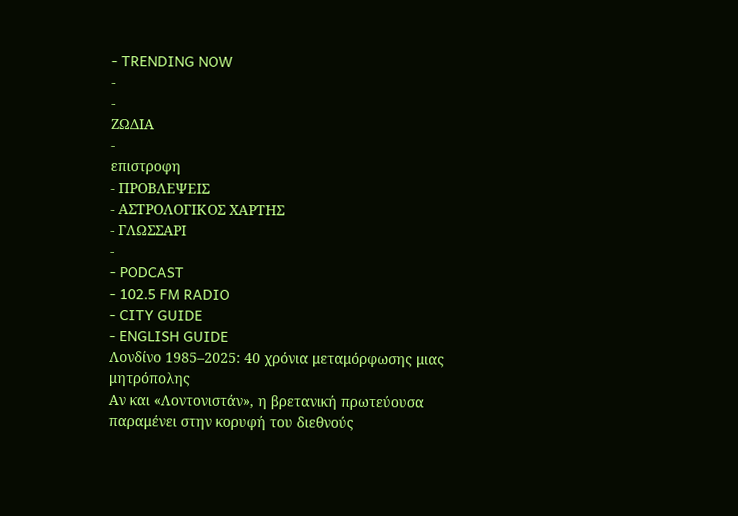- TRENDING NOW
-
-
ΖΩΔΙΑ
-
επιστροφη
- ΠΡΟΒΛΕΨΕΙΣ
- ΑΣΤΡΟΛΟΓΙΚΟΣ ΧΑΡΤΗΣ
- ΓΛΩΣΣΑΡΙ
-
- PODCAST
- 102.5 FM RADIO
- CITY GUIDE
- ENGLISH GUIDE
Λονδίνο 1985–2025: 40 χρόνια μεταμόρφωσης μιας μητρόπολης
Αν και «Λοντονιστάν», η βρετανική πρωτεύουσα παραμένει στην κορυφή του διεθνούς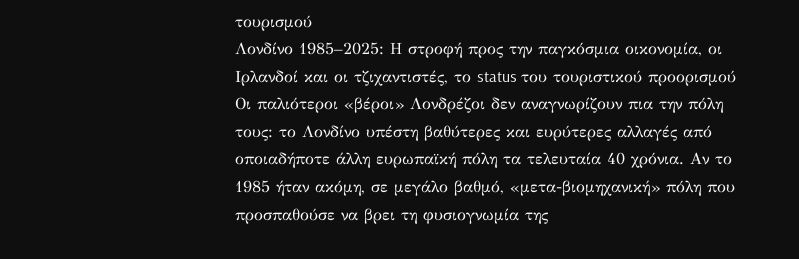τουρισμού
Λονδίνο 1985–2025: Η στροφή προς την παγκόσμια οικονομία, οι Ιρλανδοί και οι τζιχαντιστές, το status του τουριστικού προορισμού
Oι παλιότεροι «βέροι» Λονδρέζοι δεν αναγνωρίζουν πια την πόλη τους: το Λονδίνο υπέστη βαθύτερες και ευρύτερες αλλαγές από οποιαδήποτε άλλη ευρωπαϊκή πόλη τα τελευταία 40 χρόνια. Αν το 1985 ήταν ακόμη, σε μεγάλο βαθμό, «μετα-βιομηχανική» πόλη που προσπαθούσε να βρει τη φυσιογνωμία της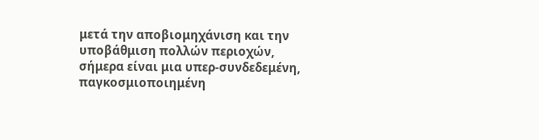μετά την αποβιομηχάνιση και την υποβάθμιση πολλών περιοχών, σήμερα είναι μια υπερ-συνδεδεμένη, παγκοσμιοποιημένη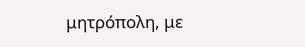μητρόπολη, με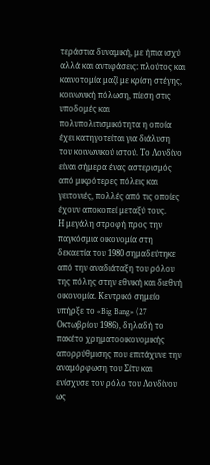τεράστια δυναμική, με ήπια ισχύ αλλά και αντιφάσεις: πλούτος και καινοτομία μαζί με κρίση στέγης, κοινωνική πόλωση, πίεση στις υποδομές και πολυπολιτισμικότητα η οποία έχει κατηγοτείται για διάλυση του κοινωνικού ιστού. Το Λονδίνο είναι σήμερα ένας αστερισμός από μικρότερες πόλεις και γειτονιές, πολλές από τις οποίες έχουν αποκοπεί μεταξύ τους.
Η μεγάλη στροφή προς την παγκόσμια οικονομία στη δεκαετία του 1980 σημαδεύτηκε από την αναδιάταξη του ρόλου της πόλης στην εθνική και διεθνή οικονομία. Κεντρικό σημείο υπήρξε το «Big Bang» (27 Οκτωβρίου 1986), δηλαδή το πακέτο χρηματοοικονομικής απορρύθμισης που επιτάχυνε την αναμόρφωση του Σίτυ και ενίσχυσε τον ρόλο του Λονδίνου ως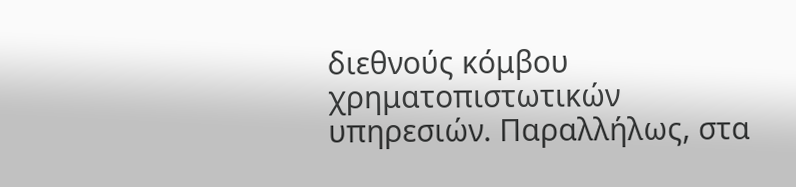διεθνούς κόμβου χρηματοπιστωτικών υπηρεσιών. Παραλλήλως, στα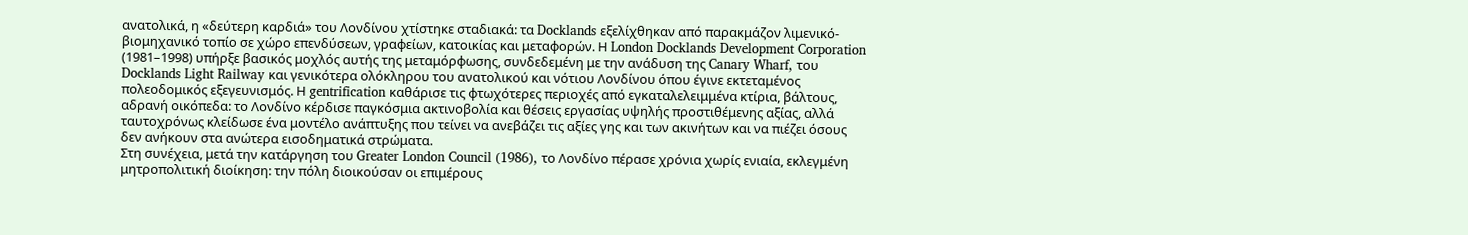ανατολικά, η «δεύτερη καρδιά» του Λονδίνου χτίστηκε σταδιακά: τα Docklands εξελίχθηκαν από παρακμάζον λιμενικό-βιομηχανικό τοπίο σε χώρο επενδύσεων, γραφείων, κατοικίας και μεταφορών. Η London Docklands Development Corporation (1981–1998) υπήρξε βασικός μοχλός αυτής της μεταμόρφωσης, συνδεδεμένη με την ανάδυση της Canary Wharf, του Docklands Light Railway και γενικότερα ολόκληρου του ανατολικού και νότιου Λονδίνου όπου έγινε εκτεταμένος πολεοδομικός εξεγευνισμός. Η gentrification καθάρισε τις φτωχότερες περιοχές από εγκαταλελειμμένα κτίρια, βάλτους, αδρανή οικόπεδα: το Λονδίνο κέρδισε παγκόσμια ακτινοβολία και θέσεις εργασίας υψηλής προστιθέμενης αξίας, αλλά ταυτοχρόνως κλείδωσε ένα μοντέλο ανάπτυξης που τείνει να ανεβάζει τις αξίες γης και των ακινήτων και να πιέζει όσους δεν ανήκουν στα ανώτερα εισοδηματικά στρώματα.
Στη συνέχεια, μετά την κατάργηση του Greater London Council (1986), το Λονδίνο πέρασε χρόνια χωρίς ενιαία, εκλεγμένη μητροπολιτική διοίκηση: την πόλη διοικούσαν οι επιμέρους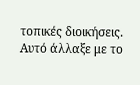τοπικές διοικήσεις. Αυτό άλλαξε με το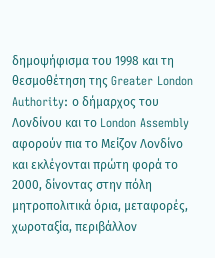δημοψήφισμα του 1998 και τη θεσμοθέτηση της Greater London Authority: ο δήμαρχος του Λονδίνου και το London Assembly αφορούν πια το Μείζον Λονδίνο και εκλέγονται πρώτη φορά το 2000, δίνοντας στην πόλη μητροπολιτικά όρια, μεταφορές, χωροταξία, περιβάλλον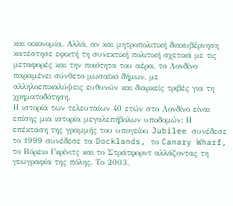και οικονομία. Αλλά, αν και μητροπολιτική διακυβέρνηση κατέστησε εφικτή τη συνεκτική πολιτική σχετικά με τις μεταφορές και την ποιότητα του αέρα, το Λονδίνο παραμένει σύνθετο μωσαϊκό δήμων, με αλληλοεπικαλύψεις ευθυνών και διαρκείς τριβές για τη χρηματοδότηση.
Η ιστορία των τελευταίων 40 ετών στο Λονδίνο είναι επίσης μια ιστορία μεγαλεπήβολων υποδομών: Η επέκταση της γραμμής του υπογείου Jubilee συνέδεσε το 1999 συνέδεσε τα Docklands, το Canary Wharf, το Βόρειο Γκρίνιτς και το Στράτφορντ αλλάζοντας τη γεωγραφία της πόλης. Το 2003,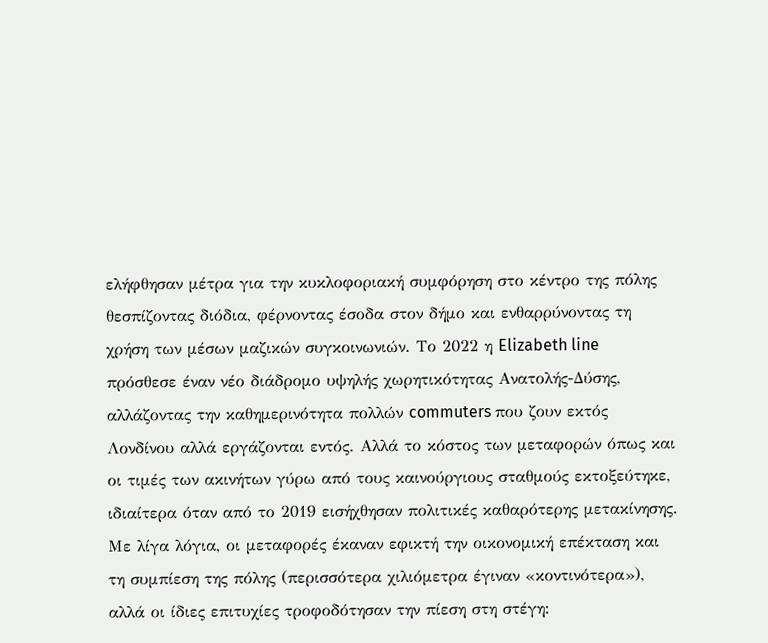ελήφθησαν μέτρα για την κυκλοφοριακή συμφόρηση στο κέντρο της πόλης θεσπίζοντας διόδια, φέρνοντας έσοδα στον δήμο και ενθαρρύνοντας τη χρήση των μέσων μαζικών συγκοινωνιών. Το 2022 η Elizabeth line πρόσθεσε έναν νέο διάδρομο υψηλής χωρητικότητας Ανατολής-Δύσης, αλλάζοντας την καθημερινότητα πολλών commuters που ζουν εκτός Λονδίνου αλλά εργάζονται εντός. Αλλά το κόστος των μεταφορών όπως και οι τιμές των ακινήτων γύρω από τους καινούργιους σταθμούς εκτοξεύτηκε, ιδιαίτερα όταν από το 2019 εισήχθησαν πολιτικές καθαρότερης μετακίνησης. Με λίγα λόγια, οι μεταφορές έκαναν εφικτή την οικονομική επέκταση και τη συμπίεση της πόλης (περισσότερα χιλιόμετρα έγιναν «κοντινότερα»), αλλά οι ίδιες επιτυχίες τροφοδότησαν την πίεση στη στέγη: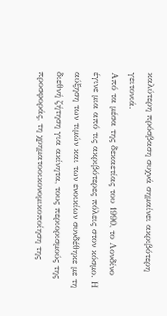καλύτερη πρόσβαση συχνά σημαίνει ακριβότερη γειτονιά.
Από τα μέσα της δεκαετίας του 1990, το Λονδίνο έγινε μια από τις ακριβότερες πόλεις στον κόσμο. Η αύξηση των τιμών και των ενοικίων συνδέθηκε με τη διεθνή ζήτηση για ακίνητα, τους περιορισμούς της προσφοράς, τη χρηματοοικονομικοποίηση της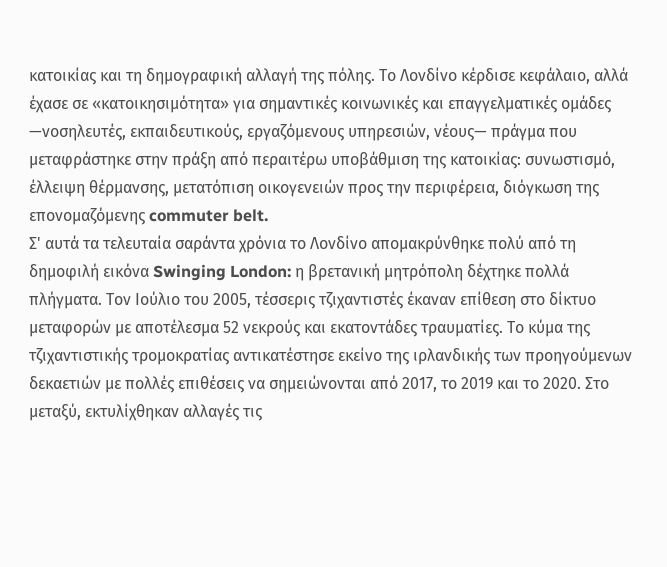κατοικίας και τη δημογραφική αλλαγή της πόλης. Το Λονδίνο κέρδισε κεφάλαιο, αλλά έχασε σε «κατοικησιμότητα» για σημαντικές κοινωνικές και επαγγελματικές ομάδες —νοσηλευτές, εκπαιδευτικούς, εργαζόμενους υπηρεσιών, νέους— πράγμα που μεταφράστηκε στην πράξη από περαιτέρω υποβάθμιση της κατοικίας: συνωστισμό, έλλειψη θέρμανσης, μετατόπιση οικογενειών προς την περιφέρεια, διόγκωση της επονομαζόμενης commuter belt.
Σ' αυτά τα τελευταία σαράντα χρόνια το Λονδίνο απομακρύνθηκε πολύ από τη δημοφιλή εικόνα Swinging London: η βρετανική μητρόπολη δέχτηκε πολλά πλήγματα. Τον Ιούλιο του 2005, τέσσερις τζιχαντιστές έκαναν επίθεση στο δίκτυο μεταφορών με αποτέλεσμα 52 νεκρούς και εκατοντάδες τραυματίες. Το κύμα της τζιχαντιστικής τρομοκρατίας αντικατέστησε εκείνο της ιρλανδικής των προηγούμενων δεκαετιών με πολλές επιθέσεις να σημειώνονται από 2017, το 2019 και το 2020. Στο μεταξύ, εκτυλίχθηκαν αλλαγές τις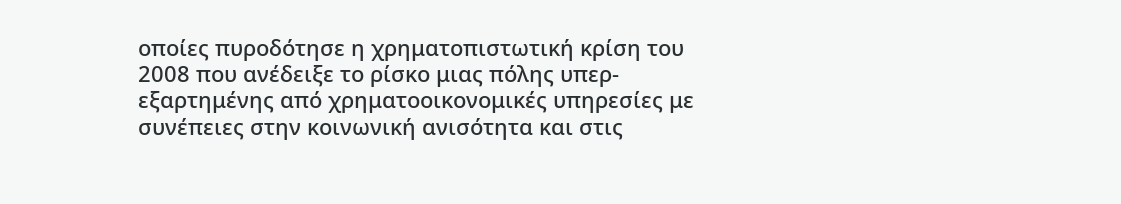οποίες πυροδότησε η χρηματοπιστωτική κρίση του 2008 που ανέδειξε το ρίσκο μιας πόλης υπερ-εξαρτημένης από χρηματοοικονομικές υπηρεσίες με συνέπειες στην κοινωνική ανισότητα και στις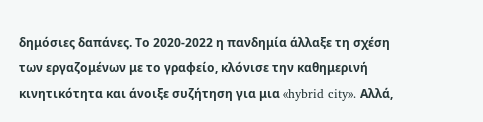δημόσιες δαπάνες. Το 2020-2022 η πανδημία άλλαξε τη σχέση των εργαζομένων με το γραφείο, κλόνισε την καθημερινή κινητικότητα και άνοιξε συζήτηση για μια «hybrid city». Αλλά,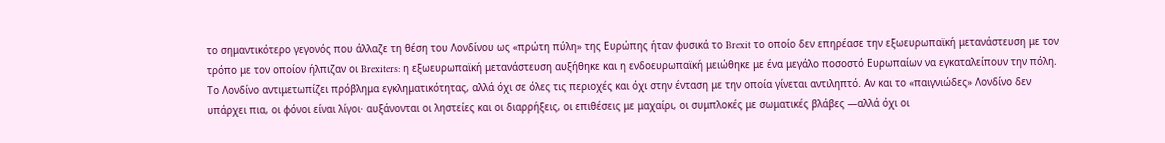το σημαντικότερο γεγονός που άλλαζε τη θέση του Λονδίνου ως «πρώτη πύλη» της Ευρώπης ήταν φυσικά το Brexit το οποίο δεν επηρέασε την εξωευρωπαϊκή μετανάστευση με τον τρόπο με τον οποίον ήλπιζαν οι Brexiters: η εξωευρωπαϊκή μετανάστευση αυξήθηκε και η ενδοευρωπαϊκή μειώθηκε με ένα μεγάλο ποσοστό Ευρωπαίων να εγκαταλείπουν την πόλη.
Το Λονδίνο αντιμετωπίζει πρόβλημα εγκληματικότητας, αλλά όχι σε όλες τις περιοχές και όχι στην ένταση με την οποία γίνεται αντιληπτό. Αν και το «παιγνιώδες» Λονδίνο δεν υπάρχει πια, οι φόνοι είναι λίγοι· αυξάνονται οι ληστείες και οι διαρρήξεις, οι επιθέσεις με μαχαίρι, οι συμπλοκές με σωματικές βλάβες —αλλά όχι οι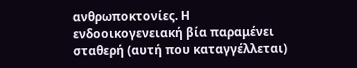ανθρωποκτονίες. Η ενδοοικογενειακή βία παραμένει σταθερή (αυτή που καταγγέλλεται)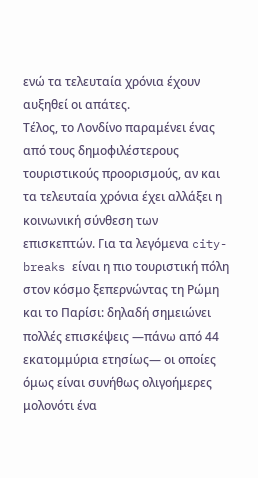ενώ τα τελευταία χρόνια έχουν αυξηθεί οι απάτες.
Τέλος, το Λονδίνο παραμένει ένας από τους δημοφιλέστερους τουριστικούς προορισμούς, αν και τα τελευταία χρόνια έχει αλλάξει η κοινωνική σύνθεση των επισκεπτών. Για τα λεγόμενα city-breaks είναι η πιο τουριστική πόλη στον κόσμο ξεπερνώντας τη Ρώμη και το Παρίσι: δηλαδή σημειώνει πολλές επισκέψεις —πάνω από 44 εκατομμύρια ετησίως— οι οποίες όμως είναι συνήθως ολιγοήμερες μολονότι ένα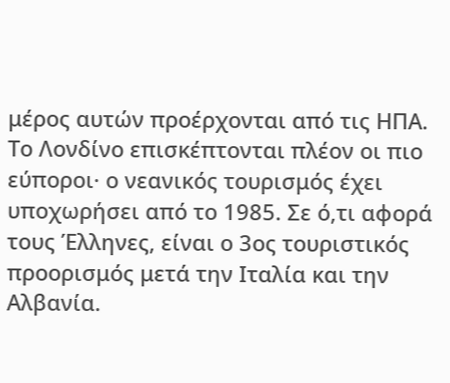μέρος αυτών προέρχονται από τις ΗΠΑ. Το Λονδίνο επισκέπτονται πλέον οι πιο εύποροι· ο νεανικός τουρισμός έχει υποχωρήσει από το 1985. Σε ό,τι αφορά τους Έλληνες, είναι ο 3ος τουριστικός προορισμός μετά την Ιταλία και την Αλβανία.